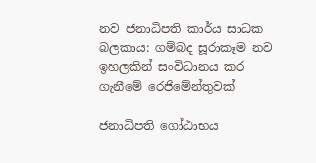නව ජනාධිපති කාර්ය සාධක බලකාය: ගම්බද සූරාකෑම නව ඉහලකින් සංවිධානය කර ගැනීමේ රෙජිමේන්තුවක්

ජනාධිපති ගෝඨාභය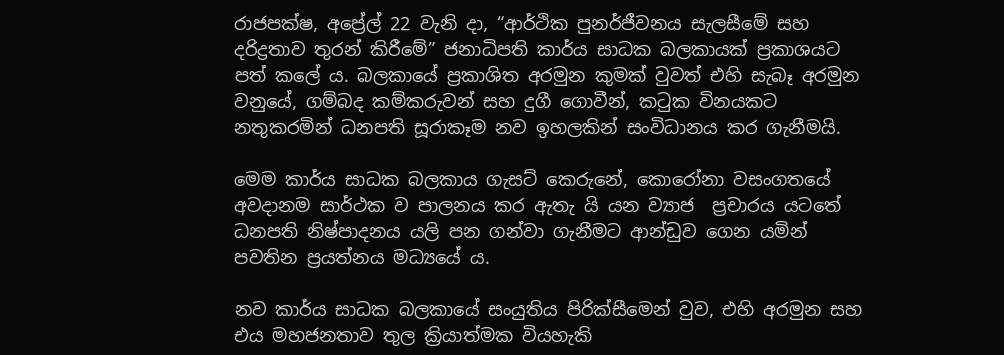රාජපක්ෂ, අප්‍රේල් 22 වැනි දා, “ආර්ථික පුනර්ජීවනය සැලසීමේ සහ දරිද්‍රතාව තුරන් කිරීමේ” ජනාධිපති කාර්ය සාධක බලකායක් ප්‍රකාශයට පත් කලේ ය. බලකායේ ප්‍රකාශිත අරමුන කුමක් වුවත් එහි සැබෑ අරමුන වනුයේ, ගම්බද කම්කරුවන් සහ දුගී ගොවීන්, කටුක විනයකට නතුකරමින් ධනපති සූරාකෑම නව ඉහලකින් සංවිධානය කර ගැනීමයි.

මෙම කාර්ය සාධක බලකාය ගැසට් කෙරුනේ, කොරෝනා වසංගතයේ අවදානම සාර්ථක ව පාලනය කර ඇතැ යි යන ව්‍යාජ  ප්‍රචාරය යටතේ ධනපති නිෂ්පාදනය යලි පන ගන්වා ගැනීමට ආන්ඩුව ගෙන යමින් පවතින ප්‍රයත්නය මධ්‍යයේ ය.

නව කාර්ය සාධක බලකායේ සංයුතිය පිරික්සීමෙන් වුව, එහි අරමුන සහ එය මහජනතාව තුල ක්‍රියාත්මක වියහැකි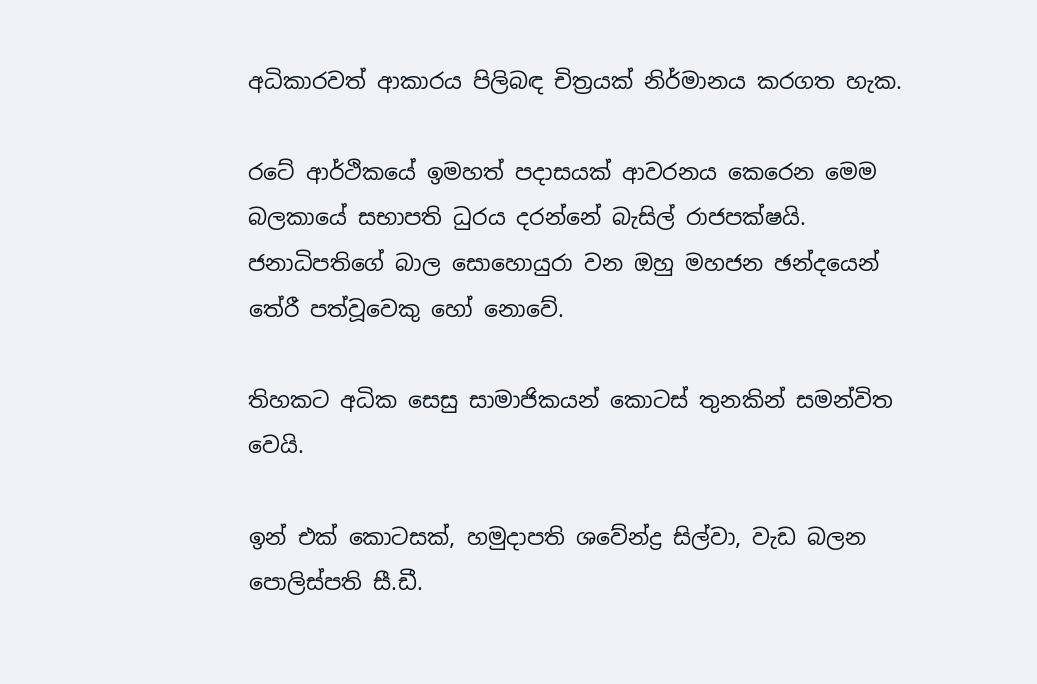අධිකාරවත් ආකාරය පිලිබඳ චිත්‍රයක් නිර්මානය කරගත හැක.

රටේ ආර්ථිකයේ ඉමහත් පදාසයක් ආවරනය කෙරෙන මෙම බලකායේ සභාපති ධුරය දරන්නේ බැසිල් රාජපක්ෂයි. ජනාධිපතිගේ බාල සොහොයුරා වන ඔහු මහජන ඡන්දයෙන් තේරී පත්වූවෙකු හෝ නොවේ.

තිහකට අධික සෙසු සාමාජිකයන් කොටස් තුනකින් සමන්විත වෙයි.

ඉන් එක් කොටසක්, හමුදාපති ශවේන්ද්‍ර සිල්වා, වැඩ බලන පොලිස්පති සී.ඩී.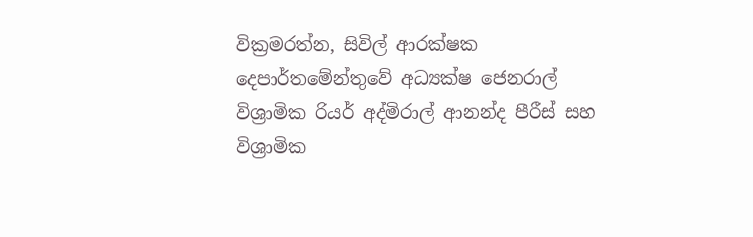වික්‍රමරත්න, සිවිල් ආරක්ෂක දෙපාර්තමේන්තුවේ අධ්‍යක්ෂ ජෙනරාල් විශ්‍රාමික රියර් අද්මිරාල් ආනන්ද පීරීස් සහ  විශ්‍රාමික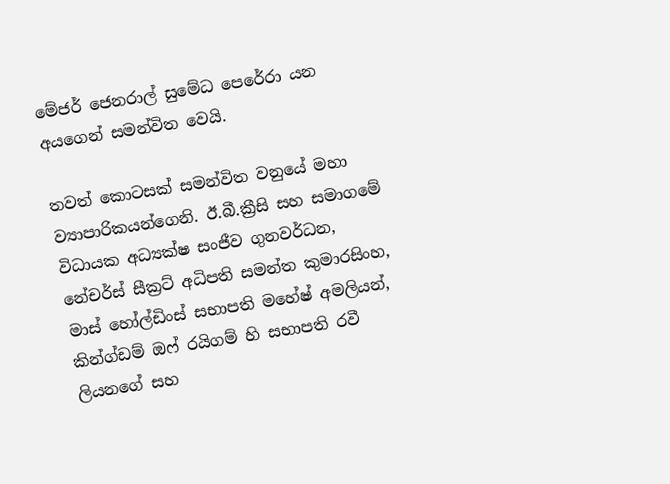මේජර් ජෙනරාල් සුමේධ පෙරේරා යන අයගෙන් සමන්විත වෙයි.

තවත් කොටසක් සමන්විත වනුයේ මහා ව්‍යාපාරිකයන්ගෙනි. ඊ.බී.ක්‍රීසි සහ සමාගමේ විධායක අධ්‍යක්ෂ සංජීව ගුනවර්ධන, නේචර්ස් සීක්‍රට් අධිපති සමන්ත කුමාරසිංහ, මාස් හෝල්ඩිංස් සභාපති මහේෂ් අමලියන්, කින්ග්ඩම් ඔෆ් රයිගම් හි සභාපති රවී ලියනගේ සහ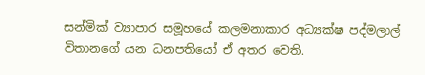සන්මික් ව්‍යාපාර සමූහයේ කලමනාකාර අධ්‍යක්ෂ පද්මලාල් විතානගේ යන ධනපතියෝ ඒ අතර වෙති.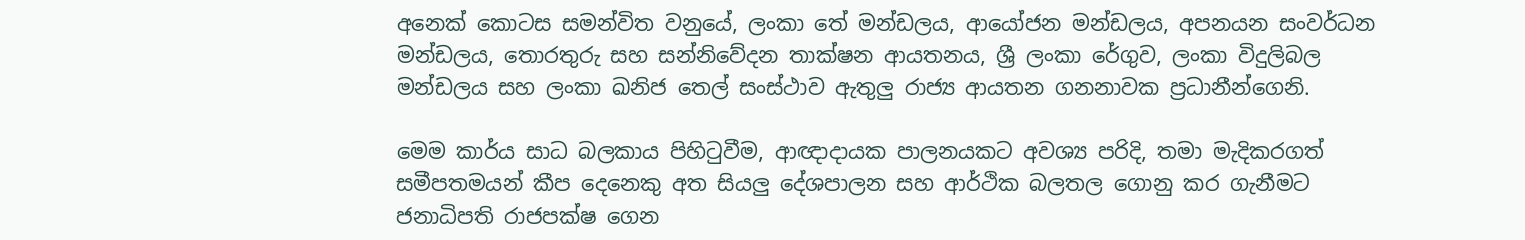අනෙක් කොටස සමන්විත වනුයේ, ලංකා තේ මන්ඩලය, ආයෝජන මන්ඩලය, අපනයන සංවර්ධන මන්ඩලය, තොරතුරු සහ සන්නිවේදන තාක්ෂන ආයතනය, ශ්‍රී ලංකා රේගුව, ලංකා විදුලිබල මන්ඩලය සහ ලංකා ඛනිජ තෙල් සංස්ථාව ඇතුලු රාජ්‍ය ආයතන ගනනාවක ප්‍රධානීන්ගෙනි.

මෙම කාර්ය සාධ බලකාය පිහිටුවීම, ආඥාදායක පාලනයකට අවශ්‍ය පරිදි, තමා මැදිකරගත් සමීපතමයන් කීප දෙනෙකු අත සියලු දේශපාලන සහ ආර්ථික බලතල ගොනු කර ගැනීමට ජනාධිපති රාජපක්ෂ ගෙන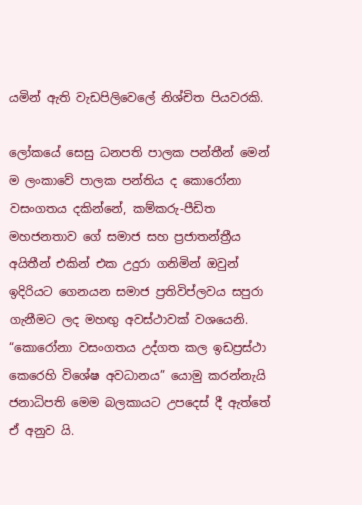යමින් ඇති වැඩපිලිවෙලේ නිශ්චිත පියවරකි.

ලෝකයේ සෙසු ධනපති පාලක පන්තීන් මෙන් ම ලංකාවේ පාලක පන්තිය ද කොරෝනා වසංගතය දකින්නේ, කම්කරු-පීඩිත මහජනතාව ගේ සමාජ සහ ප්‍රජාතන්ත්‍රීය අයිතීන් එකින් එක උදුරා ගනිමින් ඔවුන් ඉදිරියට ගෙනයන සමාජ ප්‍රතිවිප්ලවය සපුරා ගැනීමට ලද මහඟු‍ අවස්ථාවක් වශයෙනි. “කොරෝනා වසංගතය උද්ගත කල ඉඩප්‍රස්ථා කෙරෙහි විශේෂ අවධානය” යොමු කරන්නැයි ජනාධිපති මෙම බලකායට උපදෙස් දී ඇත්තේ ඒ අනුව යි.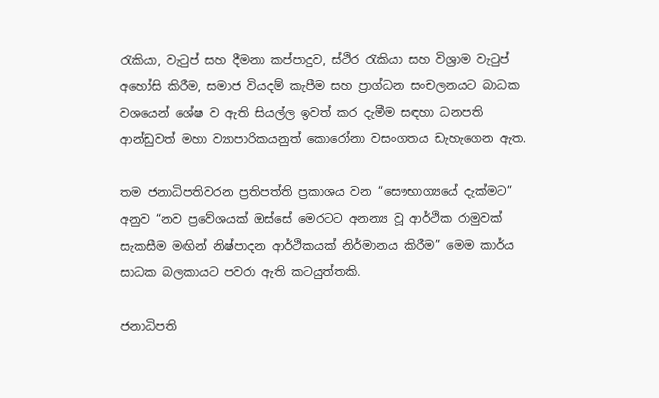රැකියා, වැටුප් සහ දීමනා කප්පාදුව, ස්ථිර රැකියා සහ විශ්‍රාම වැටුප් අහෝසි කිරීම, සමාජ වියදම් කැපීම සහ ප්‍රාග්ධන සංචලනයට බාධක වශයෙන් ශේෂ ව ඇති සියල්ල ඉවත් කර දැමීම සඳහා ධනපති ආන්ඩුවත් මහා ව්‍යාපාරිකයනුත් කොරෝනා වසංගතය ඩැහැගෙන ඇත.

තම ජනාධිපතිවරන ප්‍රතිපත්ති ප්‍රකාශය වන “සෞභාග්‍යයේ දැක්මට” අනුව “නව ප්‍රවේශයක් ඔස්සේ මෙරටට අනන්‍ය වූ ආර්ථික රාමුවක් සැකසීම මඟින් නිෂ්පාදන ආර්ථිකයක් නිර්මානය කිරීම” මෙම කාර්ය සාධක බලකායට පවරා ඇති කටයුත්තකි.

ජනාධිපති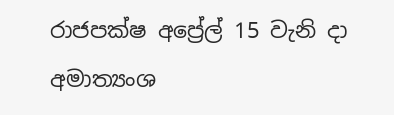රාජපක්ෂ අප්‍රේල් 15 වැනි දා අමාත්‍යංශ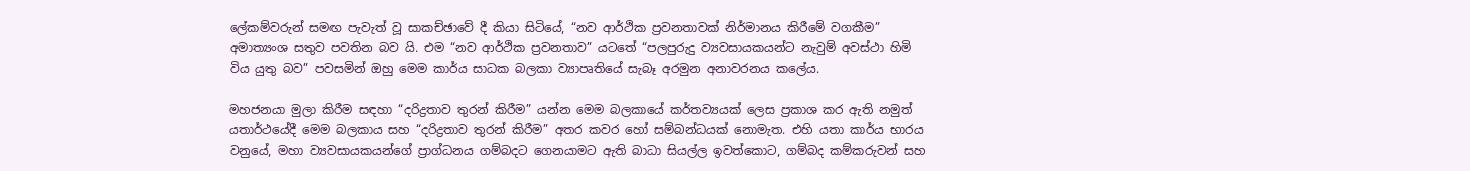ලේකම්වරුන් සමඟ පැවැත් වූ සාකච්ඡාවේ දී කියා සිටියේ, “නව ආර්ථික ප්‍රවනතාවක් නිර්මානය කිරීමේ වගකීම” අමාත්‍යංශ සතුව පවතින බව යි. එම “නව ආර්ථික ප්‍රවනතාව” යටතේ “පලපුරුදු ව්‍යවසායකයන්ට නැවුම් අවස්ථා හිමි විය යුතු බව” පවසමින් ඔහු මෙම කාර්ය සාධක බලකා ව්‍යාපෘතියේ සැබෑ අරමුන අනාවරනය කලේය.

මහජනයා මුලා කිරීම සඳහා “දරිද්‍රතාව තුරන් කිරීම” යන්න මෙම බලකායේ කර්තව්‍යයක් ලෙස ප්‍රකාශ කර ඇති නමුත් යතාර්ථයේදී මෙම බලකාය සහ “දරිද්‍රතාව තුරන් කිරීම” අතර කවර හෝ සම්බන්ධයක් නොමැත. එහි යතා කාර්ය භාරය වනුයේ, මහා ව්‍යවසායකයන්ගේ ප්‍රාග්ධනය ගම්බදට ගෙනයාමට ඇති බාධා සියල්ල ඉවත්කොට, ගම්බද කම්කරුවන් සහ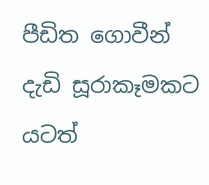පීඩිත ගොවීන් දැඩි සූරාකෑමකට යටත්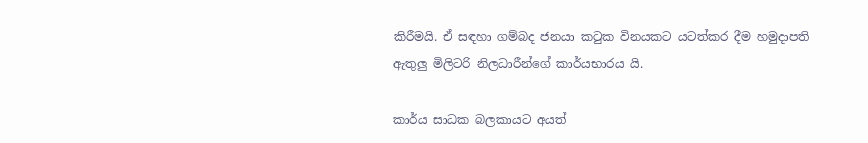කිරීමයි. ඒ සඳහා ගම්බද ජනයා කටුක විනයකට යටත්කර දීම හමුදාපති ඇතුලු මිලිටරි නිලධාරීන්ගේ කාර්යභාරය යි.

කාර්ය සාධක බලකායට අයත්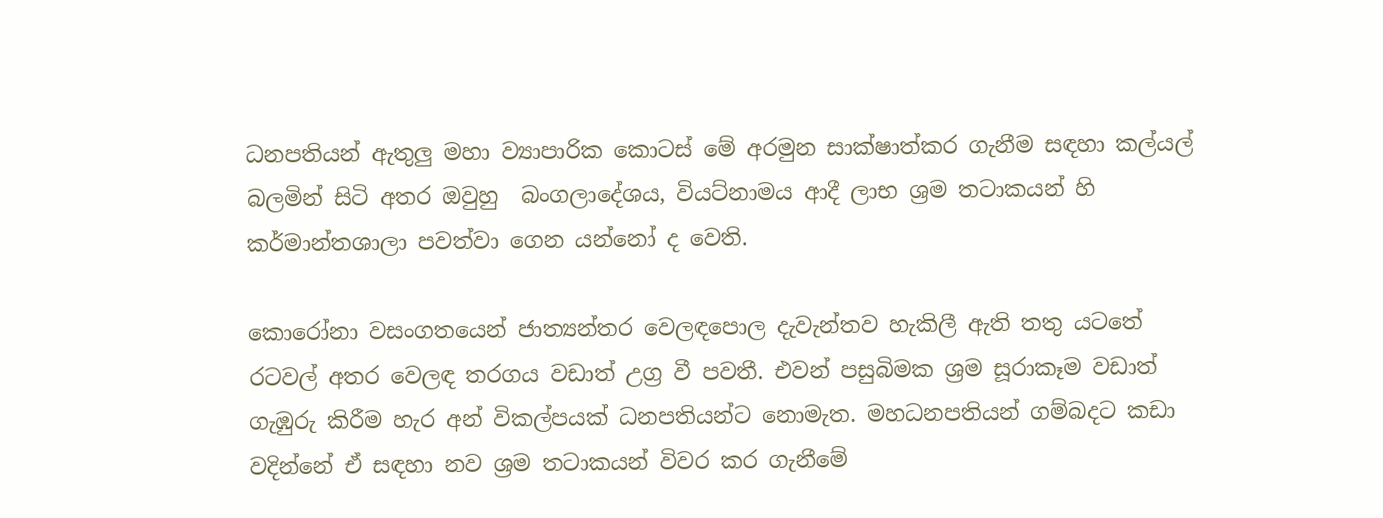ධනපතියන් ඇතුලු මහා ව්‍යාපාරික කොටස් මේ අරමුන සාක්ෂාත්කර ගැනීම සඳහා කල්යල් බලමින් සිටි අතර ඔවුහු  බංගලාදේශය, වියට්නාමය ආදී ලාභ ශ්‍රම තටාකයන් හි කර්මාන්තශාලා පවත්වා ගෙන යන්නෝ ද වෙති.

කොරෝනා වසංගතයෙන් ජාත්‍යන්තර වෙලඳපොල දැවැන්තව හැකිලී ඇති තතු යටතේ රටවල් අතර වෙලඳ තරගය වඩාත් උග්‍ර වී පවතී. එවන් පසුබිමක ශ්‍රම සූරාකෑම වඩාත් ගැඹුරු කිරීම හැර අන් විකල්පයක් ධනපතියන්ට නොමැත. මහධනපතියන් ගම්බදට කඩා වදින්නේ ඒ සඳහා නව ශ්‍රම තටාකයන් විවර කර ගැනීමේ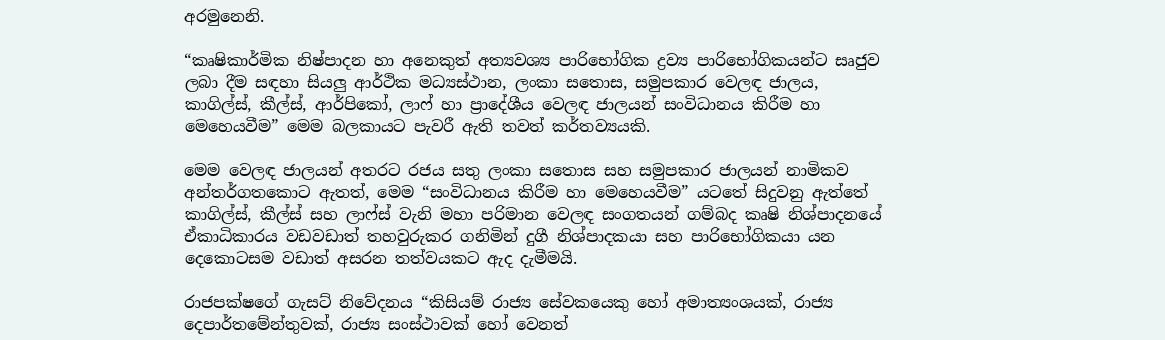අරමුනෙනි.

“කෘෂිකාර්මික නිෂ්පාදන හා අනෙකුත් අත්‍යවශ්‍ය පාරිභෝගික ද්‍රව්‍ය පාරිභෝගිකයන්ට සෘජුව ලබා දීම සඳහා සියලු ආර්ථික මධ්‍යස්ථාන, ලංකා සතොස, සමුපකාර වෙලඳ ජාලය, කාගිල්ස්, කීල්ස්, ආර්පිකෝ, ලාෆ් හා ප්‍රාදේශීය වෙලඳ ජාලයන් සංවිධානය කිරීම හා මෙහෙයවීම” මෙම බලකායට පැවරී ඇති තවත් කර්තව්‍යයකි.

මෙම වෙලඳ ජාලයන් අතරට රජය සතු ලංකා සතොස සහ සමුපකාර ජාලයන් නාමිකව අන්තර්ගතකොට ඇතත්, මෙම “සංවිධානය කිරීම හා මෙහෙයවීම” යටතේ සිදුවනු ඇත්තේ කාගිල්ස්, කීල්ස් සහ ලාෆ්ස් වැනි මහා පරිමාන වෙලඳ සංගතයන් ගම්බද කෘෂි නිශ්පාදනයේ ඒකාධිකාරය වඩවඩාත් තහවුරුකර ගනිමින් දුගී නිශ්පාදකයා සහ පාරිභෝගිකයා යන දෙකොටසම වඩාත් අසරන තත්වයකට ඇද දැමීමයි.

රාජපක්ෂගේ ගැසට් නිවේදනය “කිසියම් රාජ්‍ය සේවකයෙකු හෝ අමාත්‍යංශයක්, රාජ්‍ය දෙපාර්තමේන්තුවක්, රාජ්‍ය සංස්ථාවක් හෝ වෙනත්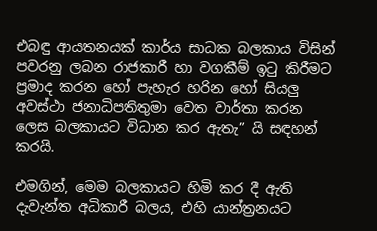එබඳු ආයතනයක් කාර්ය සාධක බලකාය විසින් පවරනු ලබන රාජකාරී හා වගකීම් ඉටු කිරීමට ප්‍රමාද කරන හෝ පැහැර හරින හෝ සියලු‍ අවස්ථා ජනාධිපතිතුමා වෙත වාර්තා කරන ලෙස බලකායට විධාන කර ඇතැ” යි සඳහන් කරයි.

එමගින්, මෙම බලකායට හිමි කර දී ඇති දැවැන්ත අධිකාරී බලය, එහි යාන්ත්‍රනයට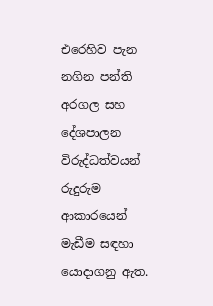එරෙහිව පැන නගින පන්ති අරගල සහ දේශපාලන විරුද්ධත්වයන් රුදුරුම ආකාරයෙන් මැඩීම සඳහා යොදාගනු ඇත.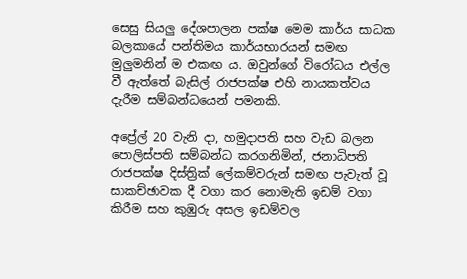සෙසු සියලු‍ දේශපාලන පක්ෂ මෙම කාර්ය සාධක බලකායේ පන්තිමය කාර්යභාරයන් සමඟ මුලු‍මනින් ම එකඟ ය. ඔවුන්ගේ විරෝධය එල්ල වී ඇත්තේ බැසිල් රාජපක්ෂ එහි නායකත්වය දැරීම සම්බන්ධයෙන් පමනකි.

අප්‍රේල් 20 වැනි දා, හමුදාපති සහ වැඩ බලන පොලිස්පති සම්බන්ධ කරගනිමින්, ජනාධිපති රාජපක්ෂ දිස්ත්‍රික් ලේකම්වරුන් සමඟ පැවැත් වූ සාකච්ඡාවක දී වගා කර නොමැති ඉඩම් වගා කිරීම සහ කුඹුරු අසල ඉඩම්වල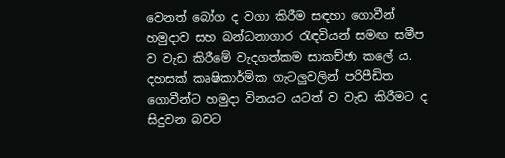වෙනත් බෝග ද වගා කිරීම සඳහා ගොවීන් හමුදාව සහ බන්ධනාගාර රැඳවියන් සමඟ සමීප ව වැඩ කිරීමේ වැදගත්කම සාකච්ඡා කලේ ය. දහසක් කෘෂිකාර්මික ගැටලු‍වලින් පරිපීඩිත ගොවීන්ට හමුදා විනයට යටත් ව වැඩ කිරීමට ද සිදුවන බවට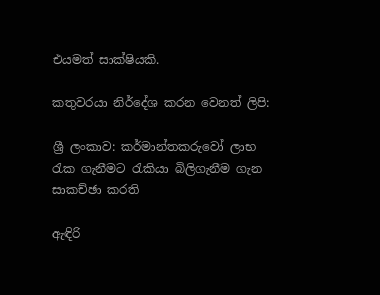එයමත් සාක්ෂියකි.

කතුවරයා නිර්දේශ කරන වෙනත් ලිපි:

ශ්‍රී ලංකාව: කර්මාන්තකරුවෝ ලාභ රැක ගැනීමට රැකියා බිලිගැනීම ගැන සාකච්ඡා කරති

ඇඳිරි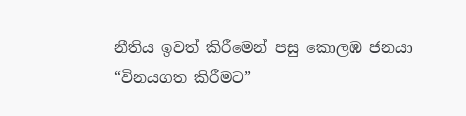නීතිය ඉවත් කිරීමෙන් පසු කොලඹ ජනයා “විනයගත කිරීමට”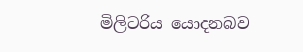මිලිටරිය යොදනබව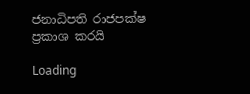ජනාධිපති රාජපක්ෂ ප්‍රකාශ කරයි

Loading